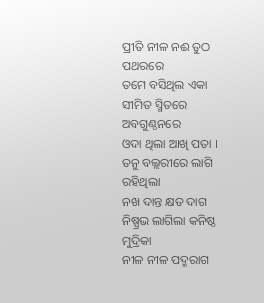ପ୍ରୀତି ନୀଳ ନଈ ତୁଠ ପଥରରେ
ତମେ ବସିଥିଲ ଏକା
ସୀମିତ ସ୍ମିତରେ ଅବଗୁଣ୍ଠନରେ
ଓଦା ଥିଲା ଆଖି ପତା ।
ତନୁ ବଲ୍ଲରୀରେ ଲାଗି ରହିଥିଲା
ନଖ ଦାନ୍ତ କ୍ଷତ ଦାଗ
ନିଷ୍ପ୍ରଭ ଲାଗିଲା କନିଷ୍ଠ ମୁଦ୍ରିକା
ନୀଳ ନୀଳ ପଦ୍ମରାଗ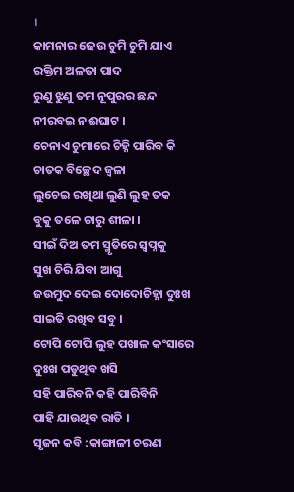।
କାମନାର ଢେଉ ଚୁମି ଚୁମି ଯାଏ
ରକ୍ତିମ ଅଳତା ପାଦ
ରୁଣୁ ଝୁଣୁ ତମ ନୂପୁରର ଛନ୍ଦ
ନୀରବଇ ନଈଘାଟ ।
ଚେନାଏ ଚୁମାରେ ଚିହ୍ନି ପାରିବ କି
ଚାତକ ବିଚ୍ଛେଦ ଜ୍ୱଳା
ଲୁଚେଇ ରଖିଥା ଲୁଣି ଲୁହ ତକ
ବୁକୁ ତଳେ ଚାରୁ ଶୀଳା ।
ସୀଇଁ ଦିଅ ତମ ସ୍ମୃତିରେ ସ୍ୱପ୍ନକୁ
ସୁଖ ଚିରି ଯିବା ଆଗୁ
ଜଉମୁଦ ଦେଇ ଦୋଦୋଚିହ୍ନା ଦୁଃଖ
ସାଇତି ରଖିବ ସବୁ ।
ଟୋପି ଟୋପି ଲୁହ ପଖାଳ କଂସାରେ
ଦୁଃଖ ପଡୁଥିବ ଖସି
ସହି ପାରିବନି କହି ପାରିବିନି
ପାହି ଯାଉଥିବ ରାତି ।
ସୃଜନ କବି :କାଙ୍ଗାଳୀ ଚରଣ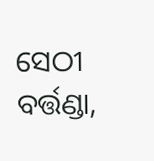ସେଠୀ
ବର୍ତ୍ତଣ୍ଡା,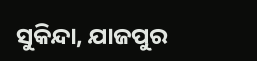ସୁକିନ୍ଦା, ଯାଜପୁର